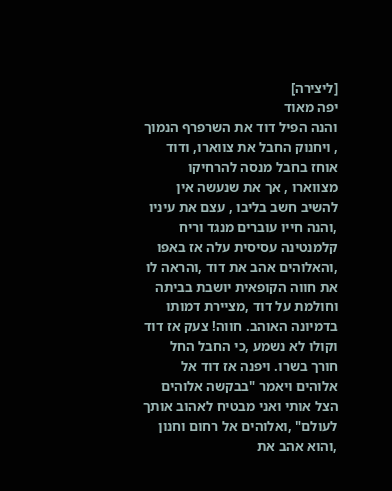[ליצירה]
יפה מאוד
והנה הפיל דוד את השרפרף הנמוך , ויחנוק החבל את צווארו, ודוד אוחז בחבל מנסה להרחיקו מצווארו , אך את שנעשה אין להשיב חשב בליבו , עצם את עיניו ,והנה חייו עוברים מנגד וריח קלמנטינה עסיסית עלה אז באפו ,והאלוהים אהב את דוד ,והראה לו את חווה הקופאית יושבת בביתה וחולמת על דוד ,מציירת דמותו בדמיונה האוהב. חווה! צעק אז דוד וקולו לא נשמע ,כי החבל החל חורך בשרו. ויפנה אז דוד אל אלוהים ויאמר "בבקשה אלוהים הצל אותי ואני מבטיח לאהוב אותך לעולם" ,ואלוהים אל רחום וחנון ,והוא אהב את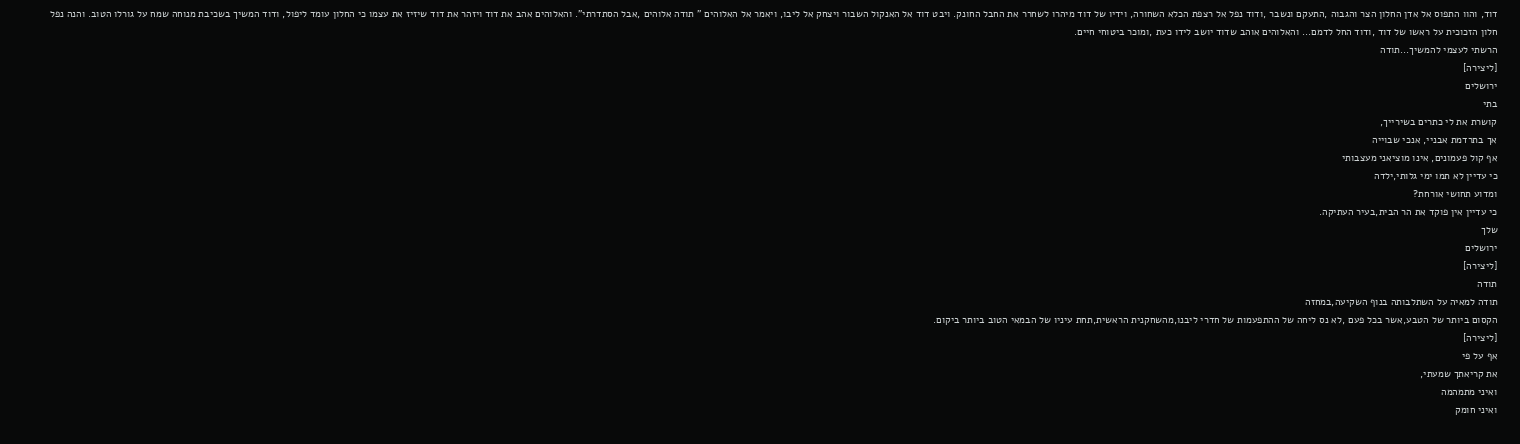דוד, והוו התפוס אל אדן החלון הצר והגבוה ,התעקם ונשבר ,ודוד נפל אל רצפת הכלא השחורה, וידיו של דוד מיהרו לשחרר את החבל החונק. ויבט דוד אל האנקול השבור ויצחק אל ליבו, ויאמר אל האלוהים " תודה אלוהים ,אבל הסתדרתי". והאלוהים אהב את דוד ויזהר את דוד שיזיז את עצמו כי החלון עומד ליפול, ודוד המשיך בשכיבת מנוחה שמח על גורלו הטוב. והנה נפל חלון הזכוכית על ראשו של דוד ,ודוד החל לדמם... והאלוהים אוהב שדוד יושב לידו כעת ,ומוכר ביטוחי חיים.
הרשתי לעצמי להמשיך...תודה
[ליצירה]
ירושלים
בתי
קושרת את לי כתרים בשירייך,
אך בתרדמת אבניי, אנכי שבוייה
אף קול פעמונים, אינו מוציאני מעצבותי
כי עדיין לא תמו ימי גלותי,ילדה
ומדוע תחושי אורחת?
כי עדיין אין פוקד את הר הבית,בעיר העתיקה.
שלך
ירושלים
[ליצירה]
תודה
תודה למאיה על השתלבותה בנוף השקיעה,במחזה
הקסום ביותר של הטבע,אשר בכל פעם ,לא נס ליחה של ההתפעמות של חדרי ליבנו,מהשחקנית הראשית,תחת עיניו של הבמאי הטוב ביותר ביקום.
[ליצירה]
אף על פי
את קריאתך שמעתי,
ואיני מתמהמה
ואיני חומק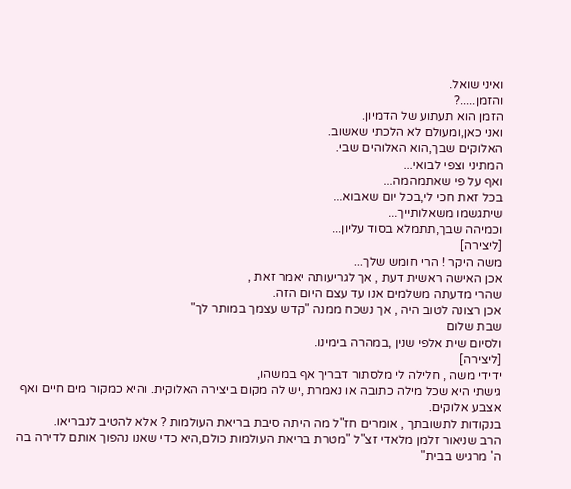ואיני שואל.
והזמן.....?
הזמן הוא תעתוע של הדמיון.
ואני כאן,ומעולם לא הלכתי שאשוב.
האלוקים שבך,הוא האלוהים שבי.
המתיני וצפי לבואי...
ואף על פי שאתמהמה...
בכל זאת חכי לי,בכל יום שאבוא...
שיתגשמו משאלותייך...
וכמיהה שבך,תתמלא בסוד עליון...
[ליצירה]
משה היקר ! הרי חומש שלך...
אכן האישה ראשית דעת , אך לגריעותה יאמר זאת ,
שהרי מדעתה משלמים אנו עד עצם היום הזה.
אכן רצונה לטוב היה , אך נשכח ממנה "קדש עצמך במותר לך"
שבת שלום
ולסיום שית אלפי שנין ,במהרה בימינו.
[ליצירה]
ידידי משה , חלילה לי מלסתור דבריך אף במשהו,
גישתי היא שכל מילה כתובה או נאמרת ,יש לה מקום ביצירה האלוקית. והיא כמקור מים חיים ואף אצבע אלוקים.
בנקודות לתשובתך , אומרים חז"ל מה היתה סיבת בריאת העולמות ? אלא להטיב לנבריאו.
הרב שניאור זלמן מלאדי זצ"ל "מטרת בריאת העולמות כולם,היא כדי שאנו נהפוך אותם לדירה בה ה' מרגיש בבית"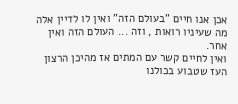אכן אנו חיים "בעולם הזה" ואין לו לדיין אלה מה שעיניו רואות , וזה ... העולם הזה ואין אחר.
ואין לחיים קשר עם המתים אז מהיכן הרצון העז שטבוע בכולנו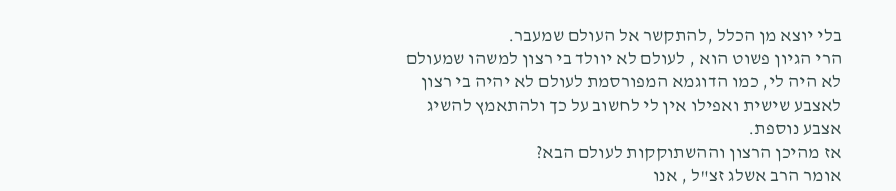בלי יוצא מן הכלל ,להתקשר אל העולם שמעבר.
הרי הגיון פשוט הוא , לעולם לא יוולד בי רצון למשהו שמעולם לא היה לי, כמו הדוגמא המפורסמת לעולם לא יהיה בי רצון לאצבע שישית ואפילו אין לי לחשוב על כך ולהתאמץ להשיג אצבע נוספת.
אז מהיכן הרצון וההשתוקקות לעולם הבא?
אומר הרב אשלג זצ"ל , אנו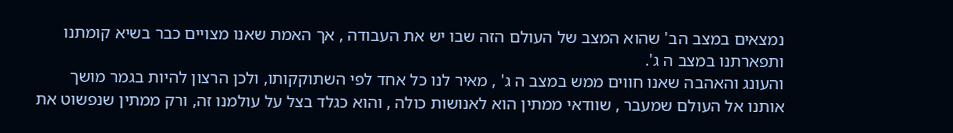נמצאים במצב הב' שהוא המצב של העולם הזה שבו יש את העבודה , אך האמת שאנו מצויים כבר בשיא קומתנו ותפארתנו במצב ה ג'.
והעונג והאהבה שאנו חווים ממש במצב ה ג' , מאיר לנו כל אחד לפי השתוקקותו, ולכן הרצון להיות בגמר מושך אותנו אל העולם שמעבר , שוודאי ממתין הוא לאנושות כולה , והוא כגלד בצל על עולמנו זה, ורק ממתין שנפשוט את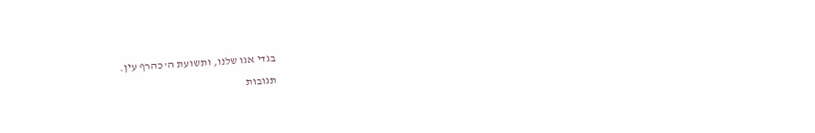בגדי אגו שלנו, ותשועת ה' כהרף עין.
תגובות